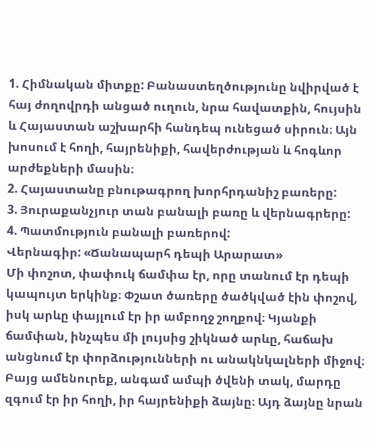1. Հիմնական միտքը: Բանաստեղծությունը նվիրված է հայ ժողովրդի անցած ուղուն, նրա հավատքին, հույսին և Հայաստան աշխարհի հանդեպ ունեցած սիրուն։ Այն խոսում է հողի, հայրենիքի, հավերժության և հոգևոր արժեքների մասին։
2. Հայաստանը բնութագրող խորհրդանիշ բառերը:
3. Յուրաքանչյուր տան բանալի բառը և վերնագրերը:
4. Պատմություն բանալի բառերով:
Վերնագիր: «Ճանապարհ դեպի Արարատ»
Մի փոշոտ, փափուկ ճամփա էր, որը տանում էր դեպի կապույտ երկինք։ Փշատ ծառերը ծածկված էին փոշով, իսկ արևը փայլում էր իր ամբողջ շողքով։ Կյանքի ճամփան, ինչպես մի լույսից շիկնած արևը, հաճախ անցնում էր փորձությունների ու անակնկալների միջով։ Բայց ամենուրեք, անգամ ամպի ծվենի տակ, մարդը զգում էր իր հողի, իր հայրենիքի ձայնը։ Այդ ձայնը նրան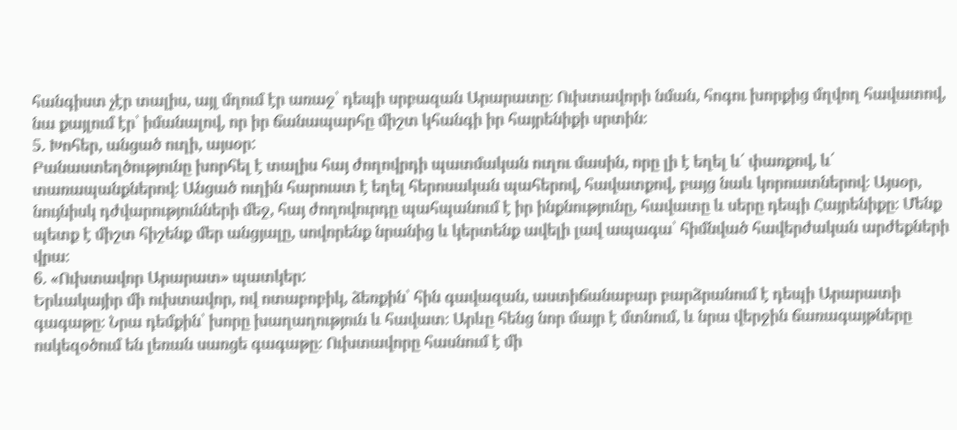հանգիստ չէր տալիս, այլ մղում էր առաջ՝ դեպի սրբազան Արարատը։ Ուխտավորի նման, հոգու խորքից մղվող հավատով, նա քայլում էր՝ իմանալով, որ իր ճանապարհը միշտ կհանգի իր հայրենիքի սրտին։
5. Խոհեր, անցած ուղի, այսօր:
Բանաստեղծությունը խորհել է տալիս հայ ժողովրդի պատմական ուղու մասին, որը լի է եղել և՛ փառքով, և՛ տառապանքներով։ Անցած ուղին հարուստ է եղել հերոսական պահերով, հավատքով, բայց նաև կորուստներով։ Այսօր, նույնիսկ դժվարությունների մեջ, հայ ժողովուրդը պահպանում է իր ինքնությունը, հավատը և սերը դեպի Հայրենիքը։ Մենք պետք է միշտ հիշենք մեր անցյալը, սովորենք նրանից և կերտենք ավելի լավ ապագա՝ հիմնված հավերժական արժեքների վրա։
6. «Ուխտավոր Արարատ» պատկեր:
Երևակայիր մի ուխտավոր, ով ոտաբոբիկ, ձեռքին՝ հին գավազան, աստիճանաբար բարձրանում է դեպի Արարատի գագաթը։ Նրա դեմքին՝ խորը խաղաղություն և հավատ։ Արևը հենց նոր մայր է մտնում, և նրա վերջին ճառագայթները ոսկեզօծում են լեռան սառցե գագաթը։ Ուխտավորը հասնում է մի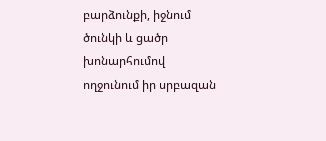բարձունքի, իջնում ծունկի և ցածր խոնարհումով ողջունում իր սրբազան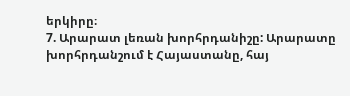երկիրը։
7. Արարատ լեռան խորհրդանիշը: Արարատը խորհրդանշում է Հայաստանը, հայ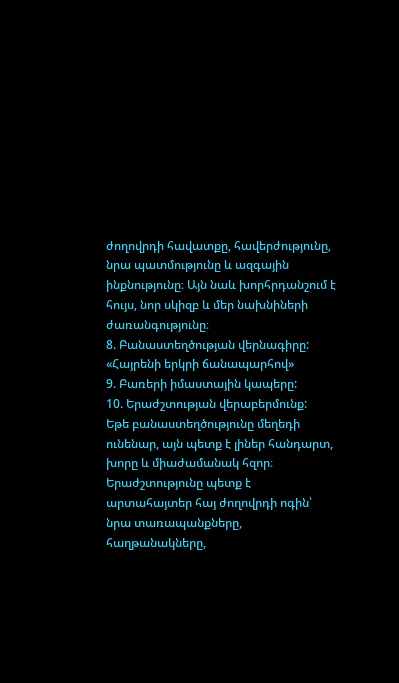ժողովրդի հավատքը, հավերժությունը, նրա պատմությունը և ազգային ինքնությունը։ Այն նաև խորհրդանշում է հույս, նոր սկիզբ և մեր նախնիների ժառանգությունը։
8. Բանաստեղծության վերնագիրը:
«Հայրենի երկրի ճանապարհով»
9. Բառերի իմաստային կապերը:
10. Երաժշտության վերաբերմունք:
Եթե բանաստեղծությունը մեղեդի ունենար, այն պետք է լիներ հանդարտ, խորը և միաժամանակ հզոր։ Երաժշտությունը պետք է արտահայտեր հայ ժողովրդի ոգին՝ նրա տառապանքները, հաղթանակները,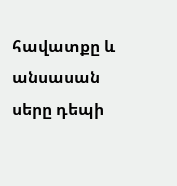հավատքը և անսասան սերը դեպի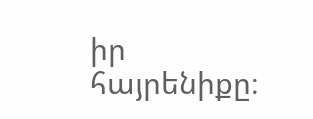իր հայրենիքը։